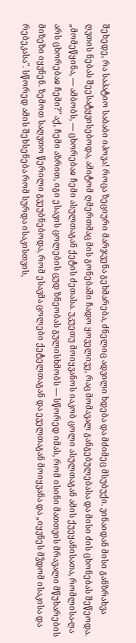შეხედე, რა საპატიო საბაბი იპოვა! როცა ზეციური მარჯვენა გეხმარება, ძნელიც ადვილი ხდება და მძიმეც მსუბუქი. ვინაიდან მისი განზრახვა ღვთის ნებას შეესატყვისებოდა, ამიტომ ღმერთმაც მის გონებაში ჩადო ყოველივე, რაც მომავალ განგებულებასა და მისი ძის ცხონებას შეწეოდა. „მომეწყინა, — ამბობს, — ცხორებაჲ ჩემი ასულთაგან ქეტის ძეთასა. უკუეთუ მოიყვანოს იაკობ ცოლი ასულთაგან ამის ქუეყანისათა, რომლისა-ღა არს ცხორებაჲ ჩემი?" აქ, ჩემი აზრით, იგი ესავის ცოლების ცუდ ზნეობას გულისხმობს — სწორედ იმას, რომ ისინი მათთვის მრავალი მწუხარების მიზეზი იყვნენ. ზემოთ საღვთო წერილი გვეუბნებოდა, რომ ესავმა ცოლები ქეტელთაგან და ეველთაგან მოიყვანა და „იყვნეს მჴდომ ისაკისა და რებეკასა". სწორედ ამის შეხსენება რომ სურდა ისაკისთვის,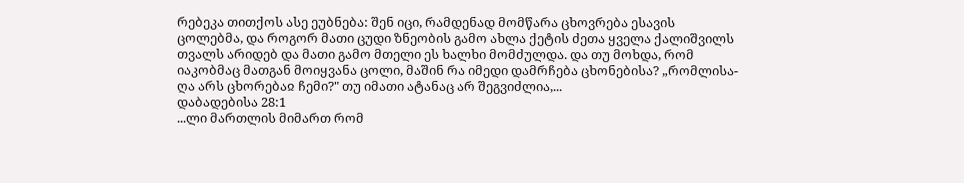რებეკა თითქოს ასე ეუბნება: შენ იცი, რამდენად მომწარა ცხოვრება ესავის ცოლებმა, და როგორ მათი ცუდი ზნეობის გამო ახლა ქეტის ძეთა ყველა ქალიშვილს თვალს არიდებ და მათი გამო მთელი ეს ხალხი მომძულდა. და თუ მოხდა, რომ იაკობმაც მათგან მოიყვანა ცოლი, მაშინ რა იმედი დამრჩება ცხონებისა? „რომლისა-ღა არს ცხორებაჲ ჩემი?" თუ იმათი ატანაც არ შეგვიძლია,...
დაბადებისა 28:1
...ლი მართლის მიმართ რომ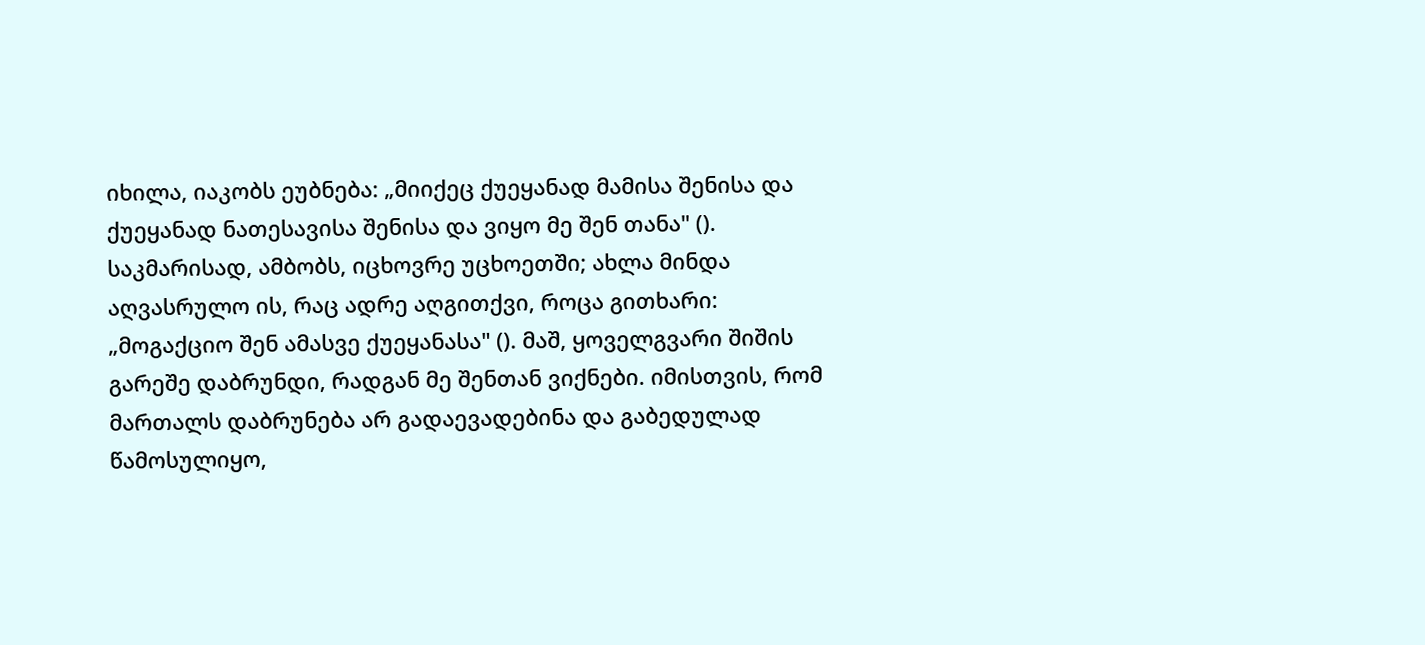იხილა, იაკობს ეუბნება: „მიიქეც ქუეყანად მამისა შენისა და ქუეყანად ნათესავისა შენისა და ვიყო მე შენ თანა" (). საკმარისად, ამბობს, იცხოვრე უცხოეთში; ახლა მინდა აღვასრულო ის, რაც ადრე აღგითქვი, როცა გითხარი: „მოგაქციო შენ ამასვე ქუეყანასა" (). მაშ, ყოველგვარი შიშის გარეშე დაბრუნდი, რადგან მე შენთან ვიქნები. იმისთვის, რომ მართალს დაბრუნება არ გადაევადებინა და გაბედულად წამოსულიყო,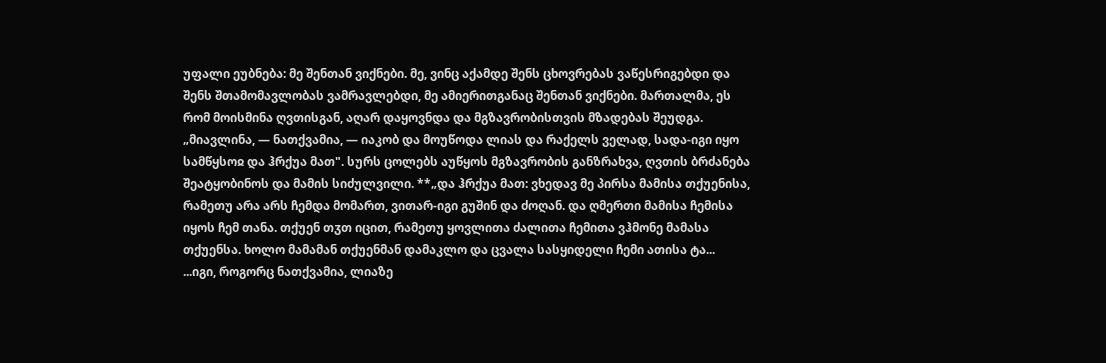უფალი ეუბნება: მე შენთან ვიქნები. მე, ვინც აქამდე შენს ცხოვრებას ვაწესრიგებდი და შენს შთამომავლობას ვამრავლებდი, მე ამიერითგანაც შენთან ვიქნები. მართალმა, ეს რომ მოისმინა ღვთისგან, აღარ დაყოვნდა და მგზავრობისთვის მზადებას შეუდგა. „მიავლინა, — ნათქვამია, — იაკობ და მოუწოდა ლიას და რაქელს ველად, სადა-იგი იყო სამწყსოჲ და ჰრქუა მათ". სურს ცოლებს აუწყოს მგზავრობის განზრახვა, ღვთის ბრძანება შეატყობინოს და მამის სიძულვილი. **„და ჰრქუა მათ: ვხედავ მე პირსა მამისა თქუენისა, რამეთუ არა არს ჩემდა მომართ, ვითარ-იგი გუშინ და ძოღან. და ღმერთი მამისა ჩემისა იყოს ჩემ თანა. თქუენ თჳთ იცით, რამეთუ ყოვლითა ძალითა ჩემითა ვჰმონე მამასა თქუენსა. ხოლო მამამან თქუენმან დამაკლო და ცვალა სასყიდელი ჩემი ათისა ტა...
...იგი, როგორც ნათქვამია, ლიაზე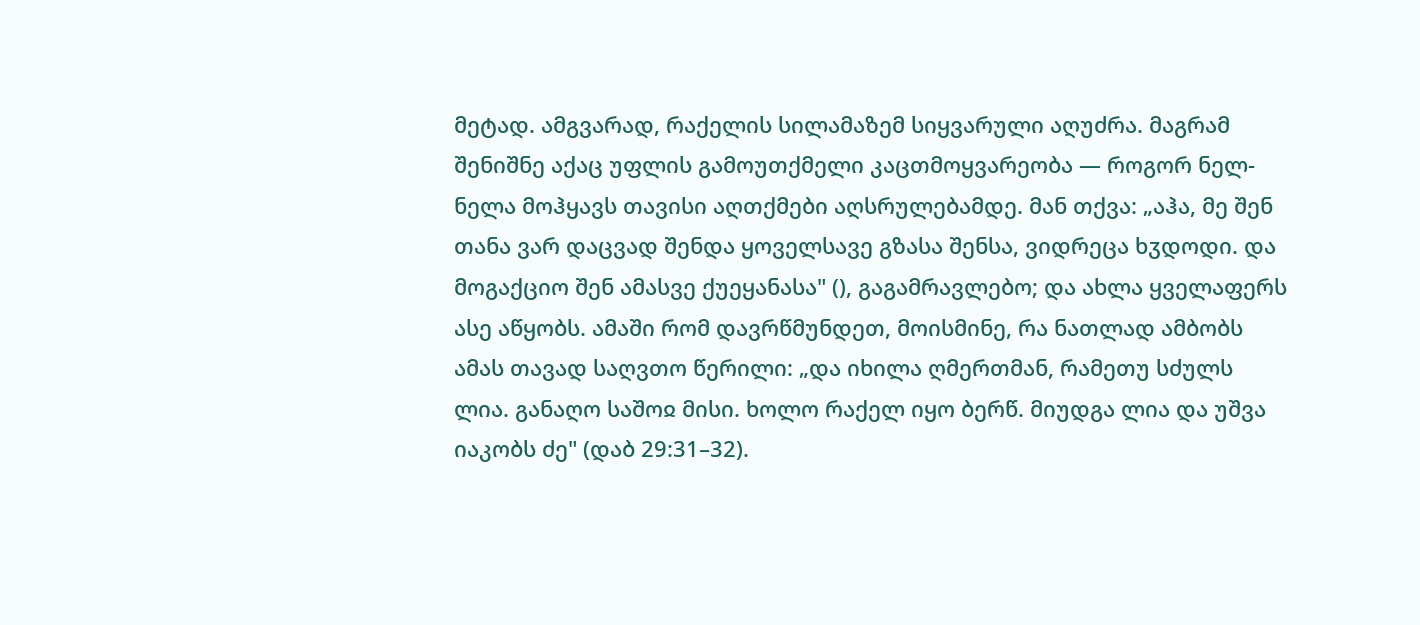მეტად. ამგვარად, რაქელის სილამაზემ სიყვარული აღუძრა. მაგრამ შენიშნე აქაც უფლის გამოუთქმელი კაცთმოყვარეობა — როგორ ნელ-ნელა მოჰყავს თავისი აღთქმები აღსრულებამდე. მან თქვა: „აჰა, მე შენ თანა ვარ დაცვად შენდა ყოველსავე გზასა შენსა, ვიდრეცა ხჳდოდი. და მოგაქციო შენ ამასვე ქუეყანასა" (), გაგამრავლებო; და ახლა ყველაფერს ასე აწყობს. ამაში რომ დავრწმუნდეთ, მოისმინე, რა ნათლად ამბობს ამას თავად საღვთო წერილი: „და იხილა ღმერთმან, რამეთუ სძულს ლია. განაღო საშოჲ მისი. ხოლო რაქელ იყო ბერწ. მიუდგა ლია და უშვა იაკობს ძე" (დაბ 29:31–32).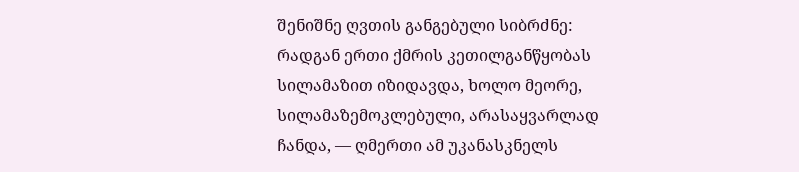შენიშნე ღვთის განგებული სიბრძნე: რადგან ერთი ქმრის კეთილგანწყობას სილამაზით იზიდავდა, ხოლო მეორე, სილამაზემოკლებული, არასაყვარლად ჩანდა, — ღმერთი ამ უკანასკნელს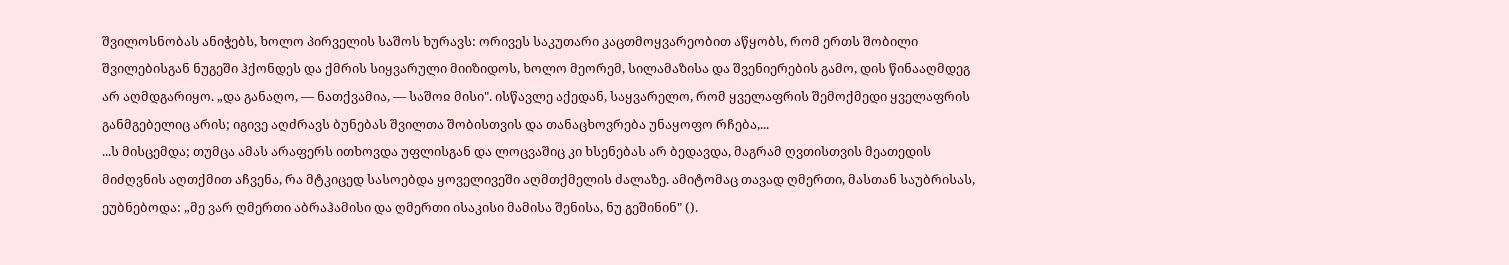შვილოსნობას ანიჭებს, ხოლო პირველის საშოს ხურავს: ორივეს საკუთარი კაცთმოყვარეობით აწყობს, რომ ერთს შობილი შვილებისგან ნუგეში ჰქონდეს და ქმრის სიყვარული მიიზიდოს, ხოლო მეორემ, სილამაზისა და შვენიერების გამო, დის წინააღმდეგ არ აღმდგარიყო. „და განაღო, — ნათქვამია, — საშოჲ მისი". ისწავლე აქედან, საყვარელო, რომ ყველაფრის შემოქმედი ყველაფრის განმგებელიც არის; იგივე აღძრავს ბუნებას შვილთა შობისთვის და თანაცხოვრება უნაყოფო რჩება,...
...ს მისცემდა; თუმცა ამას არაფერს ითხოვდა უფლისგან და ლოცვაშიც კი ხსენებას არ ბედავდა, მაგრამ ღვთისთვის მეათედის მიძღვნის აღთქმით აჩვენა, რა მტკიცედ სასოებდა ყოველივეში აღმთქმელის ძალაზე. ამიტომაც თავად ღმერთი, მასთან საუბრისას, ეუბნებოდა: „მე ვარ ღმერთი აბრაჰამისი და ღმერთი ისაკისი მამისა შენისა, ნუ გეშინინ" ().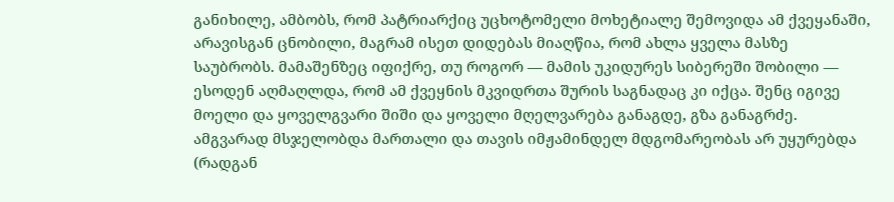განიხილე, ამბობს, რომ პატრიარქიც უცხოტომელი მოხეტიალე შემოვიდა ამ ქვეყანაში, არავისგან ცნობილი, მაგრამ ისეთ დიდებას მიაღწია, რომ ახლა ყველა მასზე საუბრობს. მამაშენზეც იფიქრე, თუ როგორ — მამის უკიდურეს სიბერეში შობილი — ესოდენ აღმაღლდა, რომ ამ ქვეყნის მკვიდრთა შურის საგნადაც კი იქცა. შენც იგივე მოელი და ყოველგვარი შიში და ყოველი მღელვარება განაგდე, გზა განაგრძე. ამგვარად მსჯელობდა მართალი და თავის იმჟამინდელ მდგომარეობას არ უყურებდა (რადგან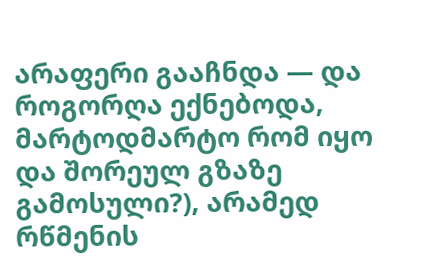არაფერი გააჩნდა — და როგორღა ექნებოდა, მარტოდმარტო რომ იყო და შორეულ გზაზე გამოსული?), არამედ რწმენის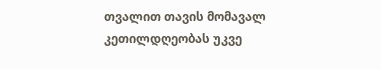თვალით თავის მომავალ კეთილდღეობას უკვე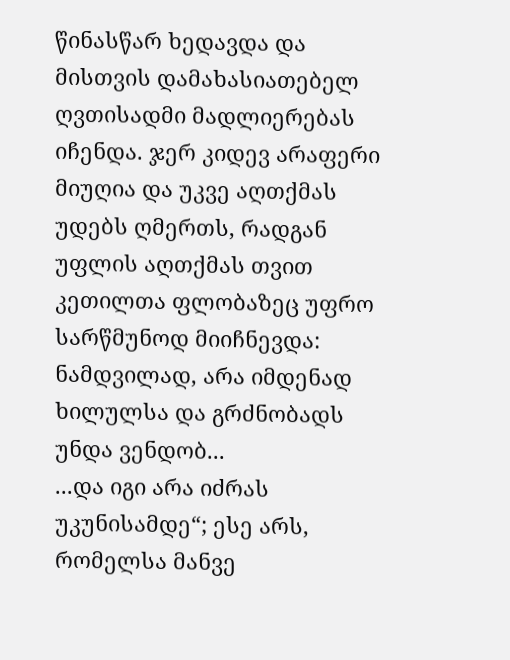წინასწარ ხედავდა და მისთვის დამახასიათებელ ღვთისადმი მადლიერებას იჩენდა. ჯერ კიდევ არაფერი მიუღია და უკვე აღთქმას უდებს ღმერთს, რადგან უფლის აღთქმას თვით კეთილთა ფლობაზეც უფრო სარწმუნოდ მიიჩნევდა: ნამდვილად, არა იმდენად ხილულსა და გრძნობადს უნდა ვენდობ...
...და იგი არა იძრას უკუნისამდე“; ესე არს, რომელსა მანვე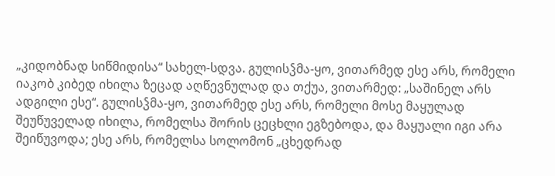„კიდობნად სიწმიდისა“ სახელ-სდვა. გულისჴმა-ყო, ვითარმედ ესე არს, რომელი იაკობ კიბედ იხილა ზეცად აღწევნულად და თქუა, ვითარმედ: „საშინელ არს ადგილი ესე“. გულისჴმა-ყო, ვითარმედ ესე არს, რომელი მოსე მაყულად შეუწუველად იხილა, რომელსა შორის ცეცხლი ეგზებოდა, და მაყუალი იგი არა შეიწუვოდა; ესე არს, რომელსა სოლომონ „ცხედრად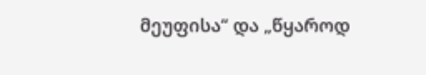მეუფისა“ და „წყაროდ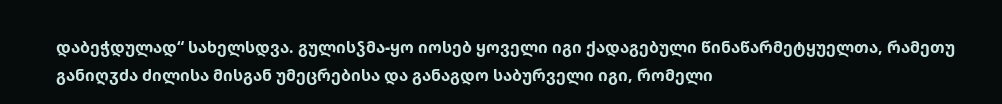დაბეჭდულად“ სახელსდვა. გულისჴმა-ყო იოსებ ყოველი იგი ქადაგებული წინაწარმეტყუელთა, რამეთუ განიღჳძა ძილისა მისგან უმეცრებისა და განაგდო საბურველი იგი, რომელი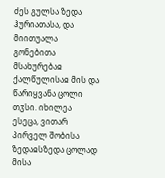ძეს გულსა ზედა ჰურიათასა, და მიითუალა გონებითა მსახურებაჲ ქალწულისაჲ მის და წარიყვანა ცოლი თჳსი. იხილეა ესეცა, ვითარ პირველ შობისა ზედაჲსზედა ცოლად მისა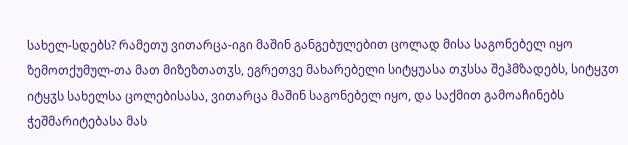სახელ-სდებს? რამეთუ ვითარცა-იგი მაშინ განგებულებით ცოლად მისა საგონებელ იყო ზემოთქუმულ-თა მათ მიზეზთათჳს, ეგრეთვე მახარებელი სიტყუასა თჳსსა შეჰმზადებს, სიტყჳთ იტყჳს სახელსა ცოლებისასა, ვითარცა მაშინ საგონებელ იყო, და საქმით გამოაჩინებს ჭეშმარიტებასა მას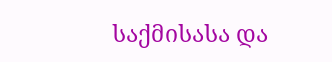საქმისასა და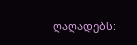ღაღადებს: